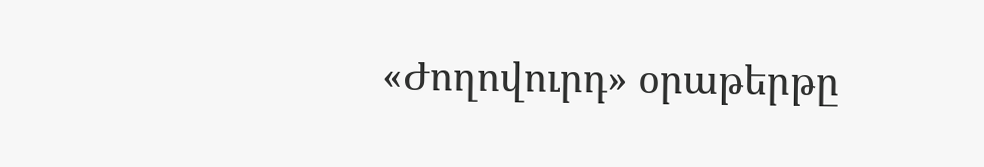«Ժողովուրդ» օրաթերթը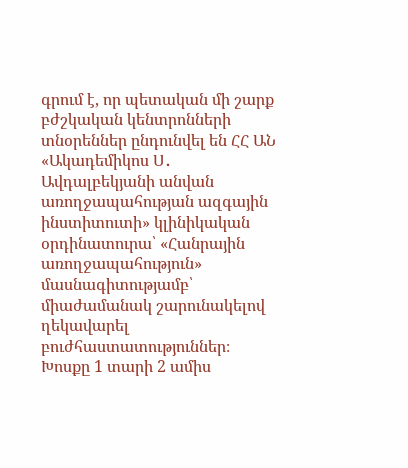գրում է, որ պետական մի շարք բժշկական կենտրոնների տնօրեններ ընդունվել են ՀՀ ԱՆ «Ակադեմիկոս Ս․ Ավդալբեկյանի անվան առողջապահության ազգային ինստիտուտի» կլինիկական օրդինատուրա՝ «Հանրային առողջապահություն» մասնագիտությամբ՝ միաժամանակ շարունակելով ղեկավարել բուժհաստատություններ։
Խոսքը 1 տարի 2 ամիս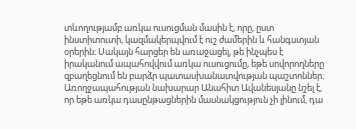տևողությամբ առկա ուսուցման մասին է, որը, ըստ ինստիտուտի, կազմակերպվում է ուշ ժամերին և հանգստյան օրերին։ Սակայն հարցեր են առաջացել, թե ինչպես է իրականում ապահովվում առկա ուսուցումը, եթե սովորողները զբաղեցնում են բարձր պատասխանատվության պաշտոններ։
Առողջապահության նախարար Անահիտ Ավանեսյանը նշել է, որ եթե առկա դասընթացներին մասնակցություն չի լինում, դա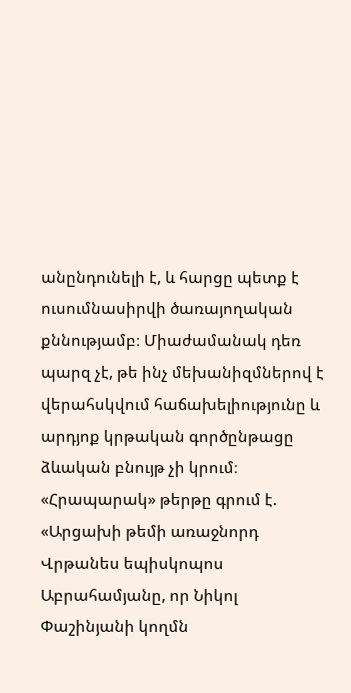անընդունելի է, և հարցը պետք է ուսումնասիրվի ծառայողական քննությամբ։ Միաժամանակ դեռ պարզ չէ, թե ինչ մեխանիզմներով է վերահսկվում հաճախելիությունը և արդյոք կրթական գործընթացը ձևական բնույթ չի կրում։
«Հրապարակ» թերթը գրում է. «Արցախի թեմի առաջնորդ Վրթանես եպիսկոպոս Աբրահամյանը, որ Նիկոլ Փաշինյանի կողմն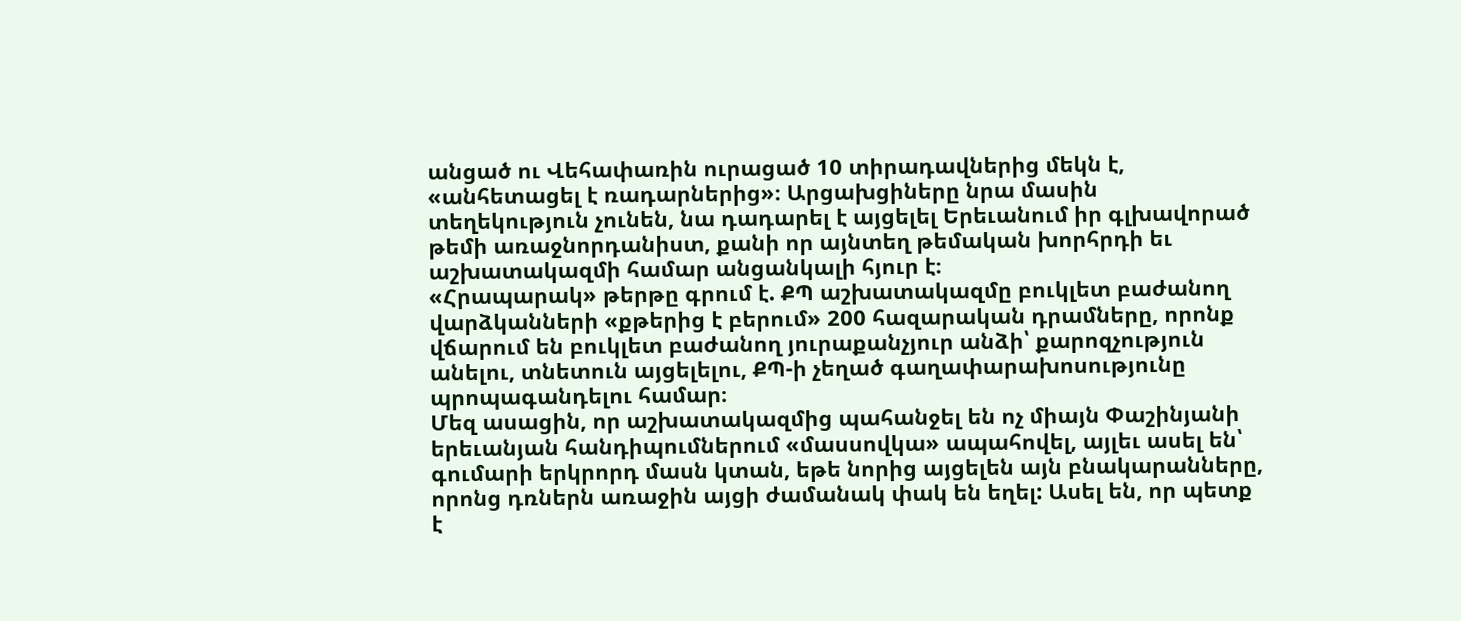անցած ու Վեհափառին ուրացած 10 տիրադավներից մեկն է, «անհետացել է ռադարներից»։ Արցախցիները նրա մասին տեղեկություն չունեն, նա դադարել է այցելել Երեւանում իր գլխավորած թեմի առաջնորդանիստ, քանի որ այնտեղ թեմական խորհրդի եւ աշխատակազմի համար անցանկալի հյուր է։
«Հրապարակ» թերթը գրում է. ՔՊ աշխատակազմը բուկլետ բաժանող վարձկանների «քթերից է բերում» 200 հազարական դրամները, որոնք վճարում են բուկլետ բաժանող յուրաքանչյուր անձի՝ քարոզչություն անելու, տնետուն այցելելու, ՔՊ-ի չեղած գաղափարախոսությունը պրոպագանդելու համար։
Մեզ ասացին, որ աշխատակազմից պահանջել են ոչ միայն Փաշինյանի երեւանյան հանդիպումներում «մասսովկա» ապահովել, այլեւ ասել են՝ գումարի երկրորդ մասն կտան, եթե նորից այցելեն այն բնակարանները, որոնց դռներն առաջին այցի ժամանակ փակ են եղել: Ասել են, որ պետք է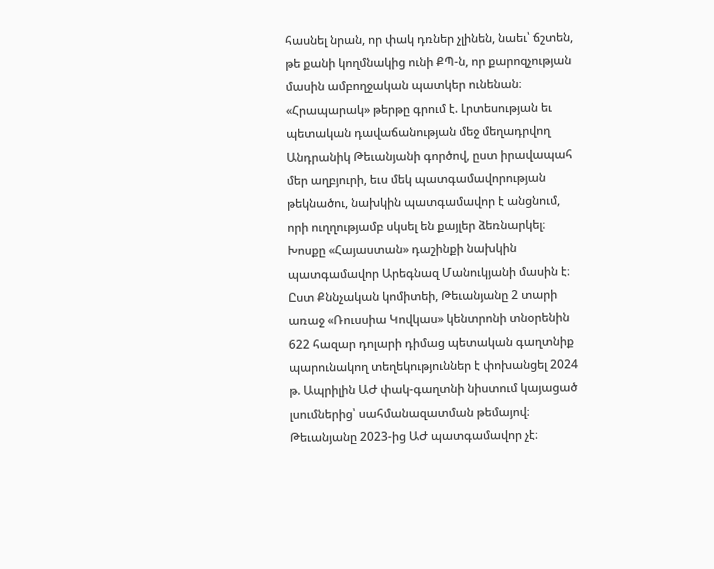հասնել նրան, որ փակ դռներ չլինեն, նաեւ՝ ճշտեն, թե քանի կողմնակից ունի ՔՊ-ն, որ քարոզչության մասին ամբողջական պատկեր ունենան։
«Հրապարակ» թերթը գրում է. Լրտեսության եւ պետական դավաճանության մեջ մեղադրվող Անդրանիկ Թեւանյանի գործով, ըստ իրավապահ մեր աղբյուրի, եւս մեկ պատգամավորության թեկնածու, նախկին պատգամավոր է անցնում, որի ուղղությամբ սկսել են քայլեր ձեռնարկել։
Խոսքը «Հայաստան» դաշինքի նախկին պատգամավոր Արեգնազ Մանուկյանի մասին է։
Ըստ Քննչական կոմիտեի, Թեւանյանը 2 տարի առաջ «Ռուսսիա Կովկաս» կենտրոնի տնօրենին 622 հազար դոլարի դիմաց պետական գաղտնիք պարունակող տեղեկություններ է փոխանցել 2024 թ. Ապրիլին ԱԺ փակ-գաղտնի նիստում կայացած լսումներից՝ սահմանազատման թեմայով։ Թեւանյանը 2023-ից ԱԺ պատգամավոր չէ։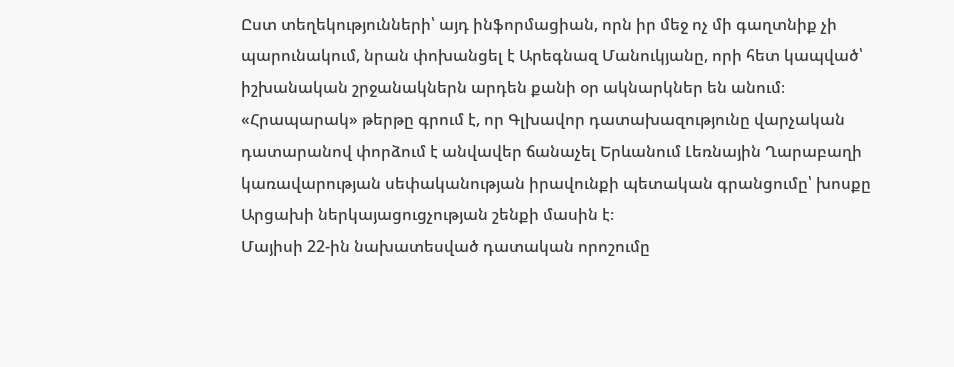Ըստ տեղեկությունների՝ այդ ինֆորմացիան, որն իր մեջ ոչ մի գաղտնիք չի պարունակում, նրան փոխանցել է Արեգնազ Մանուկյանը, որի հետ կապված՝ իշխանական շրջանակներն արդեն քանի օր ակնարկներ են անում։
«Հրապարակ» թերթը գրում է, որ Գլխավոր դատախազությունը վարչական դատարանով փորձում է անվավեր ճանաչել Երևանում Լեռնային Ղարաբաղի կառավարության սեփականության իրավունքի պետական գրանցումը՝ խոսքը Արցախի ներկայացուցչության շենքի մասին է։
Մայիսի 22-ին նախատեսված դատական որոշումը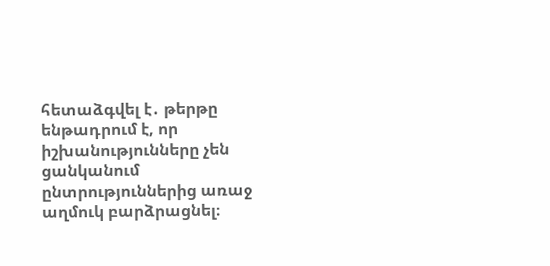հետաձգվել է․ թերթը ենթադրում է, որ իշխանությունները չեն ցանկանում ընտրություններից առաջ աղմուկ բարձրացնել։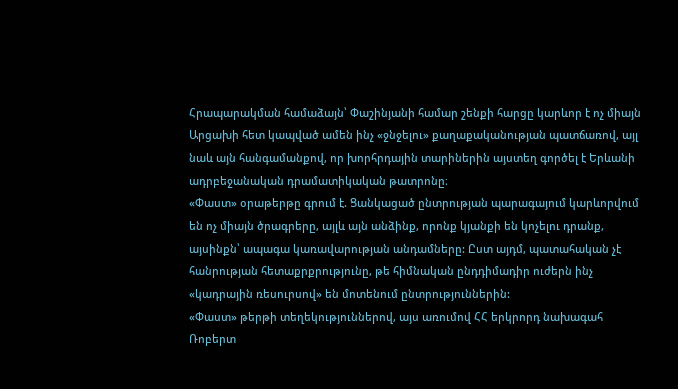Հրապարակման համաձայն՝ Փաշինյանի համար շենքի հարցը կարևոր է ոչ միայն Արցախի հետ կապված ամեն ինչ «ջնջելու» քաղաքականության պատճառով, այլ նաև այն հանգամանքով, որ խորհրդային տարիներին այստեղ գործել է Երևանի ադրբեջանական դրամատիկական թատրոնը։
«Փաստ» օրաթերթը գրում է. Ցանկացած ընտրության պարագայում կարևորվում են ոչ միայն ծրագրերը, այլև այն անձինք, որոնք կյանքի են կոչելու դրանք, այսինքն՝ ապագա կառավարության անդամները: Ըստ այդմ, պատահական չէ հանրության հետաքրքրությունը, թե հիմնական ընդդիմադիր ուժերն ինչ «կադրային ռեսուրսով» են մոտենում ընտրություններին:
«Փաստ» թերթի տեղեկություններով, այս առումով ՀՀ երկրորդ նախագահ Ռոբերտ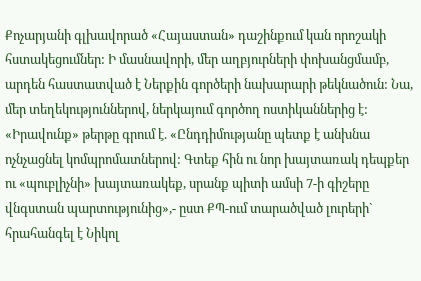Քոչարյանի գլխավորած «Հայաստան» դաշինքում կան որոշակի հստակեցումներ: Ի մասնավորի, մեր աղբյուրների փոխանցմամբ, արդեն հաստատված է Ներքին գործերի նախարարի թեկնածուն: Նա, մեր տեղեկություններով, ներկայում գործող ոստիկաններից է:
«Իրավունք» թերթը գրում է. «Ընդդիմությանը պետք է անխնա ոչնչացնել կոմպրոմատներով: Գտեք հին ու նոր խայտառակ դեպքեր ու «պուբլիչնի» խայտառակեք, սրանք պիտի ամսի 7-ի գիշերը վնգստան պարտությունից»,- ըստ ՔՊ-ում տարածված լուրերի` հրահանգել է Նիկոլ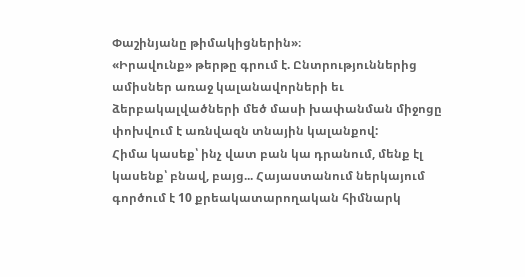Փաշինյանը թիմակիցներին»։
«Իրավունք» թերթը գրում է. Ընտրություններից ամիսներ առաջ կալանավորների եւ ձերբակալվածների մեծ մասի խափանման միջոցը փոխվում է առնվազն տնային կալանքով:
Հիմա կասեք՝ ինչ վատ բան կա դրանում, մենք էլ կասենք՝ բնավ, բայց... Հայաստանում ներկայում գործում է 10 քրեակատարողական հիմնարկ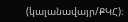(կալանավայր/ՔԿՀ)։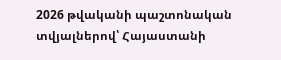2026 թվականի պաշտոնական տվյալներով՝ Հայաստանի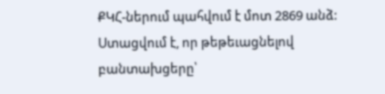ՔԿՀ-ներում պահվում է մոտ 2869 անձ: Ստացվում է, որ թեթեւացնելով բանտախցերը՝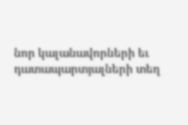նոր կալանավորների եւ դատապարտյալների տեղ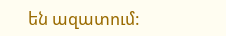են ազատում: